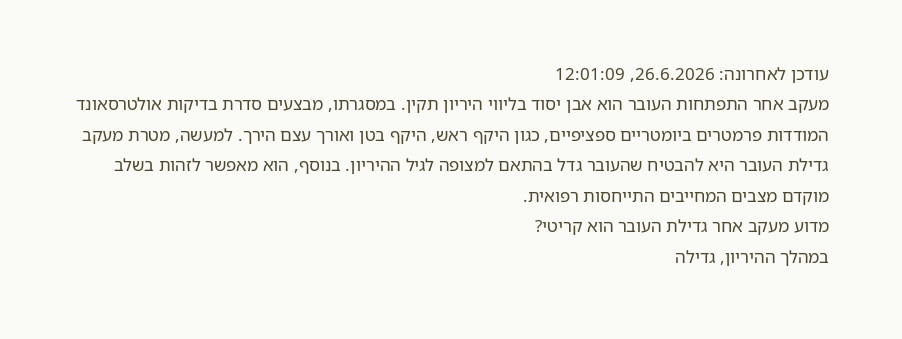עודכן לאחרונה: 26.6.2026, 12:01:09
מעקב אחר התפתחות העובר הוא אבן יסוד בליווי היריון תקין. במסגרתו, מבצעים סדרת בדיקות אולטרסאונד המודדות פרמטרים ביומטריים ספציפיים, כגון היקף ראש, היקף בטן ואורך עצם הירך. למעשה, מטרת מעקב גדילת העובר היא להבטיח שהעובר גדל בהתאם למצופה לגיל ההיריון. בנוסף, הוא מאפשר לזהות בשלב מוקדם מצבים המחייבים התייחסות רפואית.
מדוע מעקב אחר גדילת העובר הוא קריטי?
במהלך ההיריון, גדילה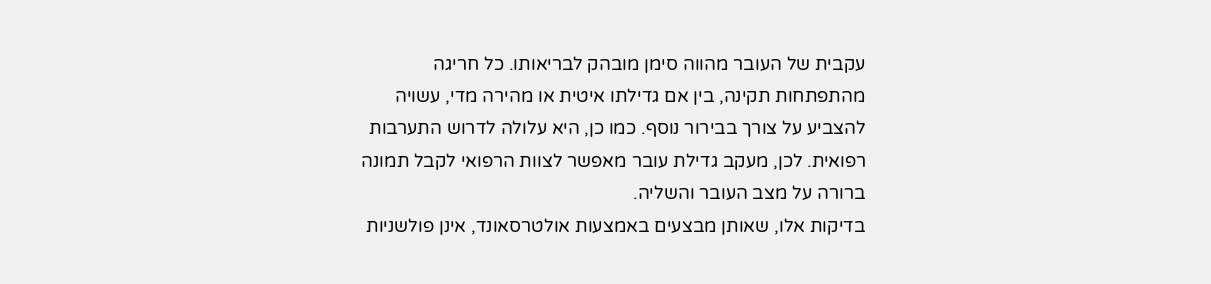עקבית של העובר מהווה סימן מובהק לבריאותו. כל חריגה מהתפתחות תקינה, בין אם גדילתו איטית או מהירה מדי, עשויה להצביע על צורך בבירור נוסף. כמו כן, היא עלולה לדרוש התערבות רפואית. לכן, מעקב גדילת עובר מאפשר לצוות הרפואי לקבל תמונה ברורה על מצב העובר והשליה.
בדיקות אלו, שאותן מבצעים באמצעות אולטרסאונד, אינן פולשניות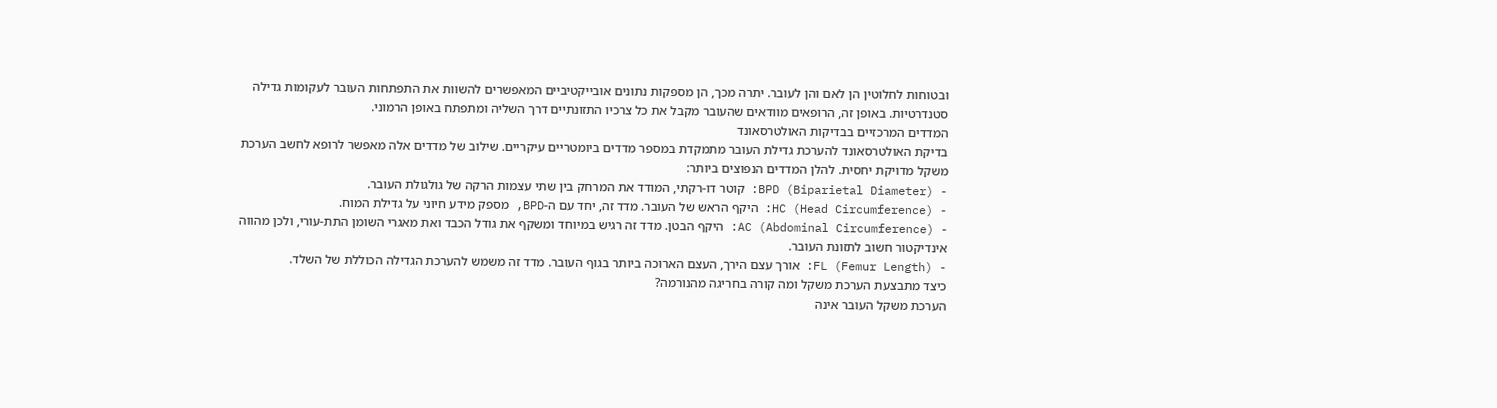ובטוחות לחלוטין הן לאם והן לעובר. יתרה מכך, הן מספקות נתונים אובייקטיביים המאפשרים להשוות את התפתחות העובר לעקומות גדילה סטנדרטיות. באופן זה, הרופאים מוודאים שהעובר מקבל את כל צרכיו התזונתיים דרך השליה ומתפתח באופן הרמוני.
המדדים המרכזיים בבדיקות האולטרסאונד
בדיקת האולטרסאונד להערכת גדילת העובר מתמקדת במספר מדדים ביומטריים עיקריים. שילוב של מדדים אלה מאפשר לרופא לחשב הערכת משקל מדויקת יחסית. להלן המדדים הנפוצים ביותר:
- BPD (Biparietal Diameter): קוטר דו-רקתי, המודד את המרחק בין שתי עצמות הרקה של גולגולת העובר.
- HC (Head Circumference): היקף הראש של העובר. מדד זה, יחד עם ה-BPD, מספק מידע חיוני על גדילת המוח.
- AC (Abdominal Circumference): היקף הבטן. מדד זה רגיש במיוחד ומשקף את גודל הכבד ואת מאגרי השומן התת-עורי, ולכן מהווה אינדיקטור חשוב לתזונת העובר.
- FL (Femur Length): אורך עצם הירך, העצם הארוכה ביותר בגוף העובר. מדד זה משמש להערכת הגדילה הכוללת של השלד.
כיצד מתבצעת הערכת משקל ומה קורה בחריגה מהנורמה?
הערכת משקל העובר אינה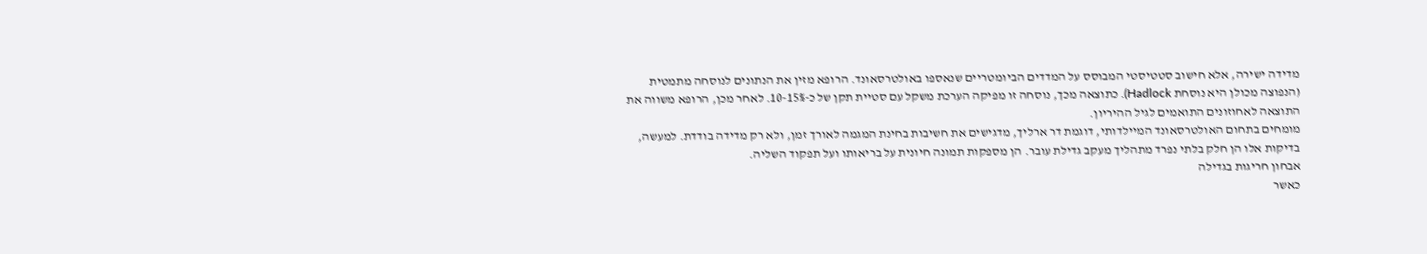מדידה ישירה, אלא חישוב סטטיסטי המבוסס על המדדים הביומטריים שנאספו באולטרסאונד. הרופא מזין את הנתונים לנוסחה מתמטית (הנפוצה מכולן היא נוסחת Hadlock). כתוצאה מכך, נוסחה זו מפיקה הערכת משקל עם סטיית תקן של כ-10-15%. לאחר מכן, הרופא משווה את התוצאה לאחוזונים התואמים לגיל ההיריון.
מומחים בתחום האולטרסאונד המיילדותי, דוגמת דר ארליך, מדגישים את חשיבות בחינת המגמה לאורך זמן, ולא רק מדידה בודדת. למעשה, בדיקות אלו הן חלק בלתי נפרד מתהליך מעקב גדילת עובר. הן מספקות תמונה חיונית על בריאותו ועל תפקוד השליה.
אבחון חריגות בגדילה
כאשר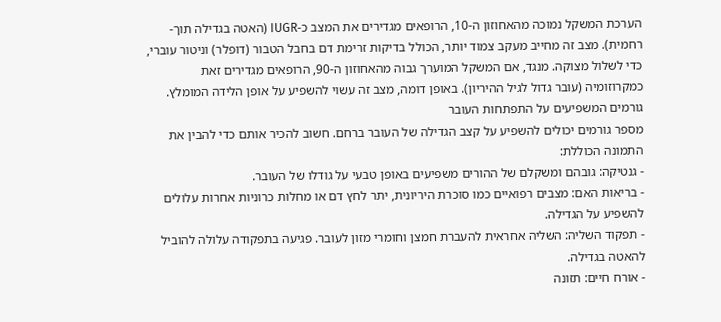הערכת המשקל נמוכה מהאחוזון ה-10, הרופאים מגדירים את המצב כ-IUGR (האטה בגדילה תוך-רחמית). מצב זה מחייב מעקב צמוד יותר, הכולל בדיקות זרימת דם בחבל הטבור (דופלר) וניטור עוברי, כדי לשלול מצוקה. מנגד, אם המשקל המוערך גבוה מהאחוזון ה-90, הרופאים מגדירים זאת כמקרוזומיה (עובר גדול לגיל ההיריון). באופן דומה, מצב זה עשוי להשפיע על אופן הלידה המומלץ.
גורמים המשפיעים על התפתחות העובר
מספר גורמים יכולים להשפיע על קצב הגדילה של העובר ברחם. חשוב להכיר אותם כדי להבין את התמונה הכוללת:
- גנטיקה: גובהם ומשקלם של ההורים משפיעים באופן טבעי על גודלו של העובר.
- בריאות האם: מצבים רפואיים כמו סוכרת היריונית, יתר לחץ דם או מחלות כרוניות אחרות עלולים להשפיע על הגדילה.
- תפקוד השליה: השליה אחראית להעברת חמצן וחומרי מזון לעובר. פגיעה בתפקודה עלולה להוביל להאטה בגדילה.
- אורח חיים: תזונה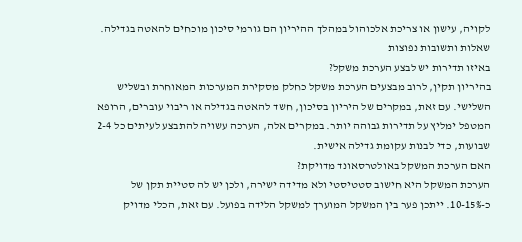לקויה, עישון או צריכת אלכוהול במהלך ההיריון הם גורמי סיכון מוכחים להאטה בגדילה.
שאלות ותשובות נפוצות
באיזו תדירות יש לבצע הערכת משקל?
בהיריון תקין, לרוב מבצעים הערכת משקל כחלק מסקירת המערכות המאוחרת ובשליש השלישי. עם זאת, במקרים של היריון בסיכון, חשד להאטה בגדילה או ריבוי עוברים, הרופא המטפל ימליץ על תדירות גבוהה יותר. במקרים אלה, הערכה עשויה להתבצע לעיתים כל 2-4 שבועות, כדי לבנות עקומת גדילה אישית.
האם הערכת המשקל באולטרסאונד מדויקת?
הערכת המשקל היא חישוב סטטיסטי ולא מדידה ישירה, ולכן יש לה סטיית תקן של כ-10-15%. ייתכן פער בין המשקל המוערך למשקל הלידה בפועל. עם זאת, הכלי מדויק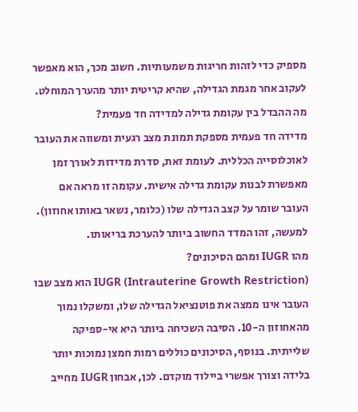מספיק כדי לזהות חריגות משמעותיות. חשוב מכך, הוא מאפשר לעקוב אחר מגמת הגדילה, שהיא קריטית יותר מהערך המוחלט.
מה ההבדל בין עקומת גדילה למדידה חד פעמית?
מדידה חד פעמית מספקת תמונת מצב רגעית ומשווה את העובר לאוכלוסייה הכללית. לעומת זאת, סדרת מדידות לאורך זמן מאפשרת לבנות עקומת גדילה אישית. עקומה זו מראה אם העובר שומר על קצב הגדילה שלו (כלומר, נשאר באותו אחוזון). למעשה, זהו המדד החשוב ביותר להערכת בריאותו.
מהו IUGR ומהם הסיכונים?
IUGR (Intrauterine Growth Restriction) הוא מצב שבו העובר אינו ממצה את פוטנציאל הגדילה שלו, ומשקלו נמוך מהאחוזון ה-10. הסיבה השכיחה ביותר היא אי-ספיקה שלייתית. בנוסף, הסיכונים כוללים רמות חמצן נמוכות יותר בלידה וצורך אפשרי ביילוד מוקדם. לכן, אבחון IUGR מחייב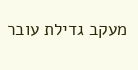מעקב גדילת עובר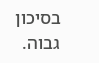בסיכון גבוה.